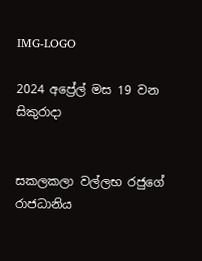IMG-LOGO

2024 අප්‍රේල් මස 19 වන සිකුරාදා


සකලකලා වල්ලභ රජුගේ රාජධානිය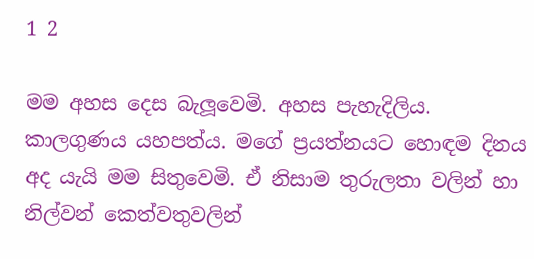1 2

මම අහස දෙස බැලූවෙමි. අහස පැහැදිලිය. කාලගුණය යහපත්ය. මගේ ප්‍රයත්නයට හොඳම දිනය අද යැයි මම සිතුවෙමි. ඒ නිසාම තුරුලතා වලින් හා නිල්වන් කෙත්වතුවලින්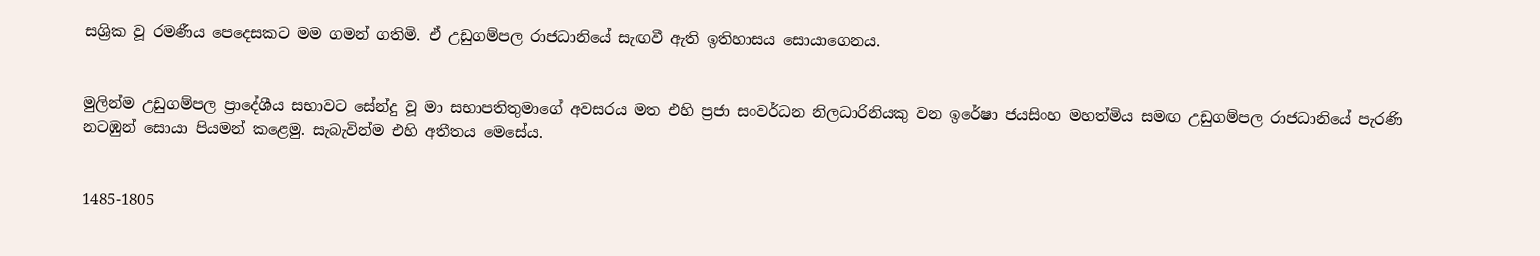සශ්‍රික වූ රමණීය පෙදෙසකට මම ගමන් ගතිමි. ඒ උඩුගම්පල රාජධානියේ සැඟවී ඇති ඉතිහාසය සොයාගෙනය.


මුලින්ම උඩුගම්පල ප්‍රාදේශීය සභාවට සේන්දු වූ මා සභාපතිතුමාගේ අවසරය මත එහි ප්‍රජා සංවර්ධන නිලධාරිනියකු වන ඉරේෂා ජයසිංහ මහත්මිය සමඟ උඩුගම්පල රාජධානියේ පැරණි නටඹුන් සොයා පියමන් කළෙමු. සැබැවින්ම එහි අතීතය මෙසේය.


1485-1805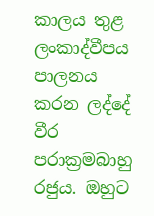කාලය තුළ ලංකාද්වීපය පාලනය කරන ලද්දේ වීර පරාක්‍රමබාහු රජුය. ඔහුට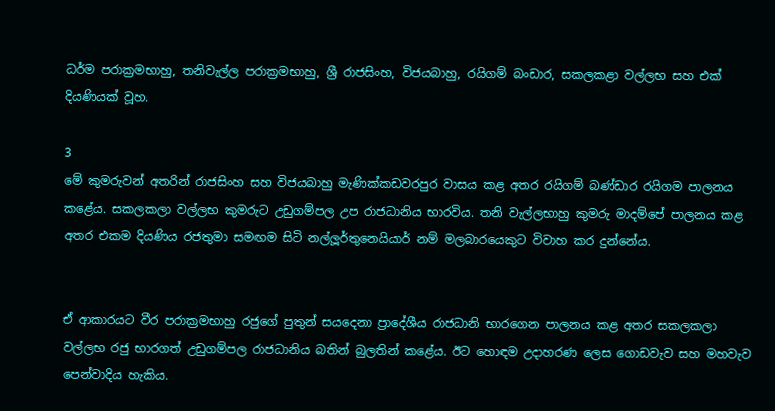ධර්ම පරාක්‍රමභාහු, තනිවැල්ල පරාක්‍රමභාහු, ශ්‍රී රාජසිංහ, විජයබාහු, රයිගම් බංඩාර, සකලකළා වල්ලභ සහ එක් දියණියක් වූහ.

3
මේ කුමරුවන් අතරින් රාජසිංහ සහ විජයබාහු මැණික්කඩවරපුර වාසය කළ අතර රයිගම් බණ්ඩාර රයිගම පාලනය කළේය. සකලකලා වල්ලභ කුමරුට උඩුගම්පල උප රාජධානිය භාරවිය. තනි වැල්ලභාහු කුමරු මාදම්පේ පාලනය කළ අතර එකම දියණිය රජතුමා සමඟම සිටි නල්ලූර්තුනෙයියාර් නම් මලබාරයෙකුට විවාහ කර දුන්නේය.


ඒ ආකාරයට වීර පරාක්‍රමභාහු රජුගේ පුතුන් සයදෙනා ප්‍රාදේශීය රාජධානි භාරගෙන පාලනය කළ අතර සකලකලා වල්ලභ රජු භාරගත් උඩුගම්පල රාජධානිය බතින් බුලතින් කළේය. ඊට හොඳම උදාහරණ ලෙස ගොඩවැව සහ මහවැව පෙන්වාදිය හැකිය.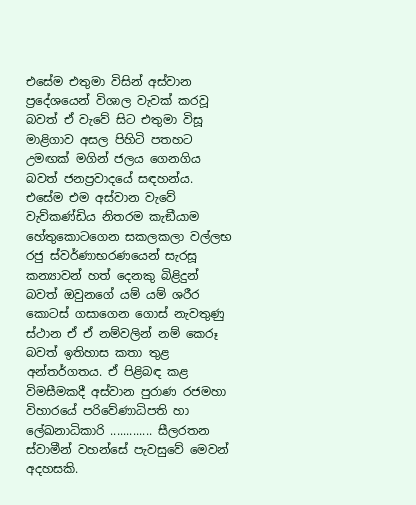එසේම එතුමා විසින් අස්වාන ප්‍රදේශයෙන් විශාල වැවක් කරවූ බවත් ඒ වැවේ සිට එතුමා විසූ මාළිගාව අසල පිහිටි පතහට උමඟක් මගින් ජලය ගෙනගිය බවත් ජනප්‍රවාදයේ සඳහන්ය. එසේම එම අස්වාන වැවේ වැව්කණ්ඩිය නිතරම කැඞීයාම හේතුකොටගෙන සකලකලා වල්ලභ රජු ස්වර්ණාභරණයෙන් සැරසූ කන්‍යාවන් හත් දෙනකු බිළිදුන් බවත් ඔවුනගේ යම් යම් ශරීර කොටස් ගසාගෙන ගොස් නැවතුණු ස්ථාන ඒ ඒ නම්වලින් නම් කෙරූ බවත් ඉතිහාස කතා තුළ අන්තර්ගතය. ඒ පිළිබඳ කළ විමසීමකදී අස්වාන පුරාණ රජමහා විහාරයේ පරිවේණාධිපති හා ලේඛනාධිකාරි ............. සීලරතන ස්වාමීන් වහන්සේ පැවසුවේ මෙවන් අදහසකි.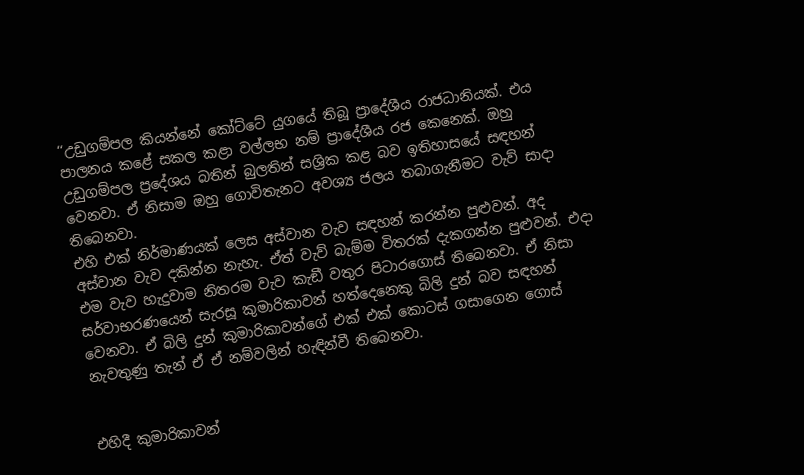‘‘උඩුගම්පල කියන්නේ කෝට්ටේ යුගයේ තිබූ ප්‍රාදේශීය රාජධානියක්. එය පාලනය කළේ සකල කළා වල්ලභ නම් ප්‍රාදේශීය රජ කෙනෙක්. ඔහු උඩුගම්පල ප්‍රදේශය බතින් බුලතින් සශ්‍රික කළ බව ඉතිහාසයේ සඳහන් වෙනවා. ඒ නිසාම ඔහු ගොවිතැනට අවශ්‍ය ජලය තබාගැනීමට වැව් සාදා තිබෙනවා.
එහි එක් නිර්මාණයක් ලෙස අස්වාන වැව සඳහන් කරන්න පුළුවන්. අද අස්වාන වැව දකින්න නැහැ. ඒත් වැව් බැම්ම විතරක් දැකගන්න පුළුවන්. එදා එම වැව හැදුවාම නිතරම වැව කැඞී වතුර පිටාරගොස් තිබෙනවා. ඒ නිසා සර්වාභරණයෙන් සැරසූ කුමාරිකාවන් හත්දෙනෙකු බිලි දුන් බව සඳහන් වෙනවා. ඒ බිලි දුන් කුමාරිකාවන්ගේ එක් එක් කොටස් ගසාගෙන ගොස් නැවතුණු තැන් ඒ ඒ නම්වලින් හැඳින්වී තිබෙනවා.


එහිදී කුමාරිකාවන්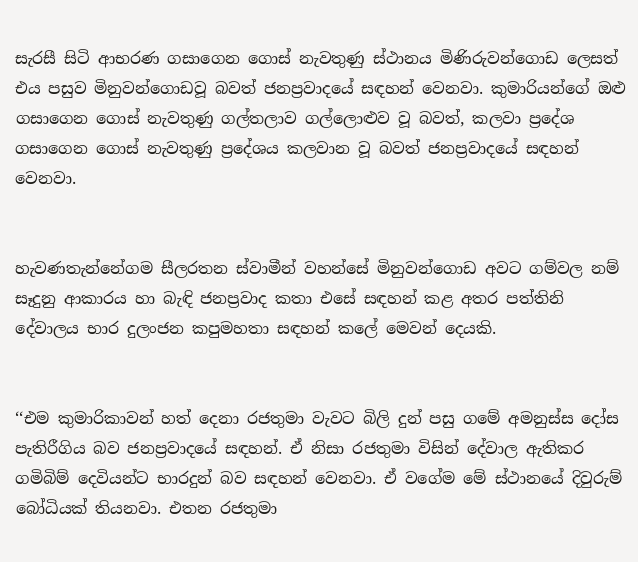සැරසී සිටි ආභරණ ගසාගෙන ගොස් නැවතුණු ස්ථානය මිණිරුවන්ගොඩ ලෙසත් එය පසුව මිනුවන්ගොඩවූ බවත් ජනප්‍රවාදයේ සඳහන් වෙනවා. කුමාරියන්ගේ ඔළු ගසාගෙන ගොස් නැවතුණු ගල්තලාව ගල්ලොළුව වූ බවත්, කලවා ප්‍රදේශ ගසාගෙන ගොස් නැවතුණු ප්‍රදේශය කලවාන වූ බවත් ජනප්‍රවාදයේ සඳහන් වෙනවා.


හැවණතැන්නේගම සීලරතන ස්වාමීන් වහන්සේ මිනුවන්ගොඩ අවට ගම්වල නම් සෑදුනු ආකාරය හා බැඳි ජනප්‍රවාද කතා එසේ සඳහන් කළ අතර පත්තිනි දේවාලය භාර දුලංජන කපුමහතා සඳහන් කලේ මෙවන් දෙයකි.


‘‘එම කුමාරිකාවන් හත් දෙනා රජතුමා වැවට බිලි දුන් පසු ගමේ අමනුස්ස දෝස පැතිරීගිය බව ජනප්‍රවාදයේ සඳහන්. ඒ නිසා රජතුමා විසින් දේවාල ඇතිකර ගමිබිම් දෙවියන්ට භාරදුන් බව සඳහන් වෙනවා. ඒ වගේම මේ ස්ථානයේ දිවුරුම් බෝධියක් තියනවා. එතන රජතුමා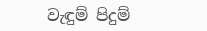වැඳුම් පිදුම්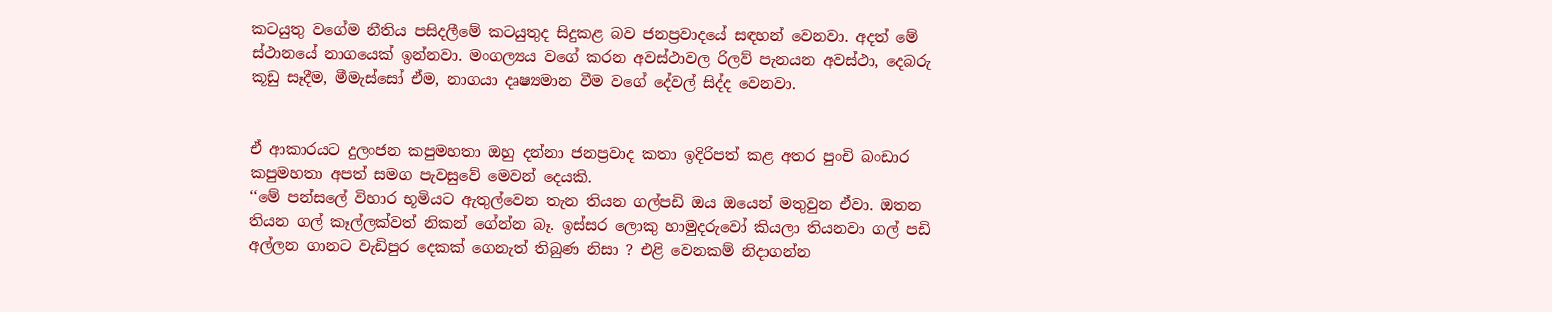කටයුතු වගේම නීතිය පසිදලීමේ කටයුතුද සිදුකළ බව ජනප්‍රවාදයේ සඳහන් වෙනවා. අදත් මේ ස්ථානයේ නාගයෙක් ඉන්නවා. මංගල්‍යය වගේ කරන අවස්ථාවල රිලව් පැනයන අවස්ථා, දෙබරු කූඩු සෑදීම, මීමැස්සෝ ඒම, නාගයා දෘෂ්‍යමාන වීම වගේ දේවල් සිද්ද වෙනවා.


ඒ ආකාරයට දුලංජන කපුමහතා ඔහු දන්නා ජනප්‍රවාද කතා ඉදිරිපත් කළ අතර පුංචි බංඩාර කපුමහතා අපත් සමග පැවසුවේ මෙවන් දෙයකි.
‘‘මේ පන්සලේ විහාර භූමියට ඇතුල්වෙන තැන තියන ගල්පඩි ඔය ඔයෙන් මතුවුන ඒවා. ඔතන තියන ගල් කෑල්ලක්වත් නිකන් ගේන්න බෑ. ඉස්සර ලොකු හාමුදරුවෝ කියලා තියනවා ගල් පඩි අල්ලන ගානට වැඩිපුර දෙකක් ගෙනැත් තිබුණ නිසා ? එළි වෙනකම් නිදාගන්න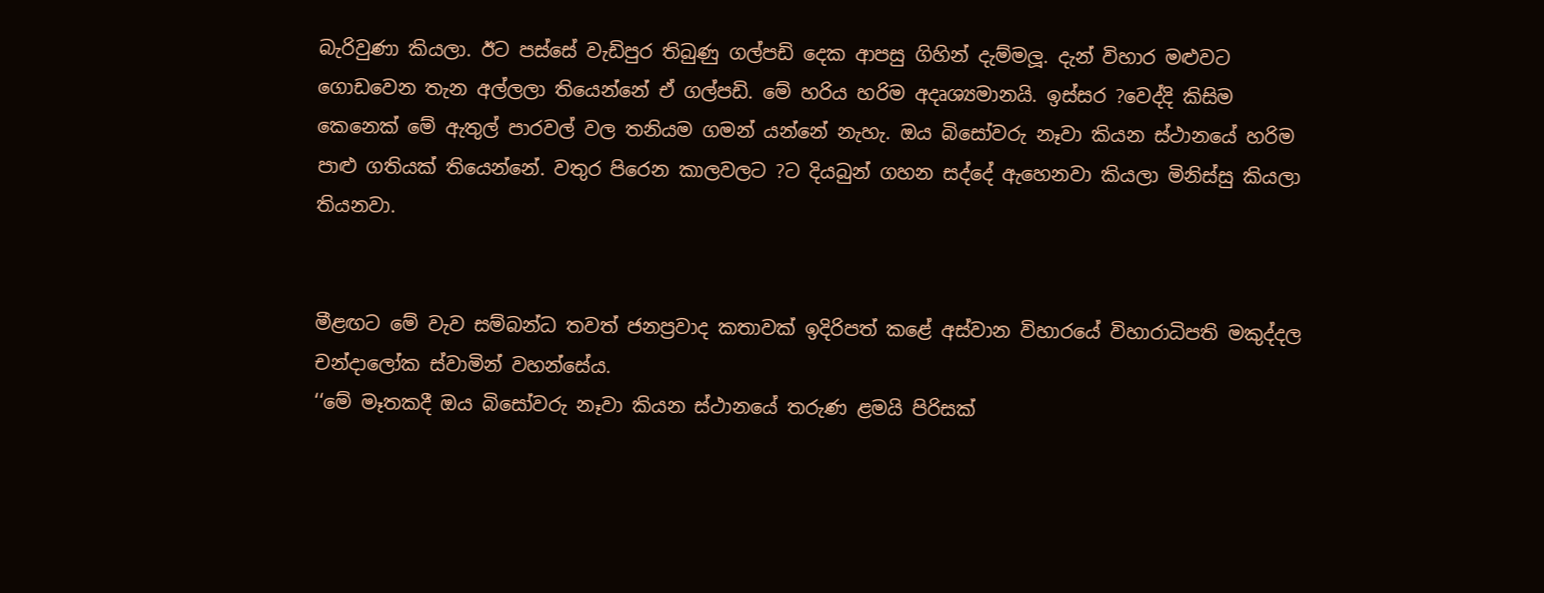බැරිවුණා කියලා. ඊට පස්සේ වැඩිපුර තිබුණු ගල්පඩි දෙක ආපසු ගිහින් දැම්මලූ. දැන් විහාර මළුවට ගොඩවෙන තැන අල්ලලා තියෙන්නේ ඒ ගල්පඩි. මේ හරිය හරිම අදෘශ්‍යමානයි. ඉස්සර ?වෙද්දි කිසිම කෙනෙක් මේ ඇතුල් පාරවල් වල තනියම ගමන් යන්නේ නැහැ. ඔය බිසෝවරු නෑවා කියන ස්ථානයේ හරිම පාළු ගතියක් තියෙන්නේ. වතුර පිරෙන කාලවලට ?ට දියබුන් ගහන සද්දේ ඇහෙනවා කියලා මිනිස්සු කියලා තියනවා.


මීළඟට මේ වැව සම්බන්ධ තවත් ජනප්‍රවාද කතාවක් ඉදිරිපත් කළේ අස්වාන විහාරයේ විහාරාධිපති මකුද්දල චන්දාලෝක ස්වාමින් වහන්සේය.
‘‘මේ මෑතකදී ඔය බිසෝවරු නෑවා කියන ස්ථානයේ තරුණ ළමයි පිරිසක්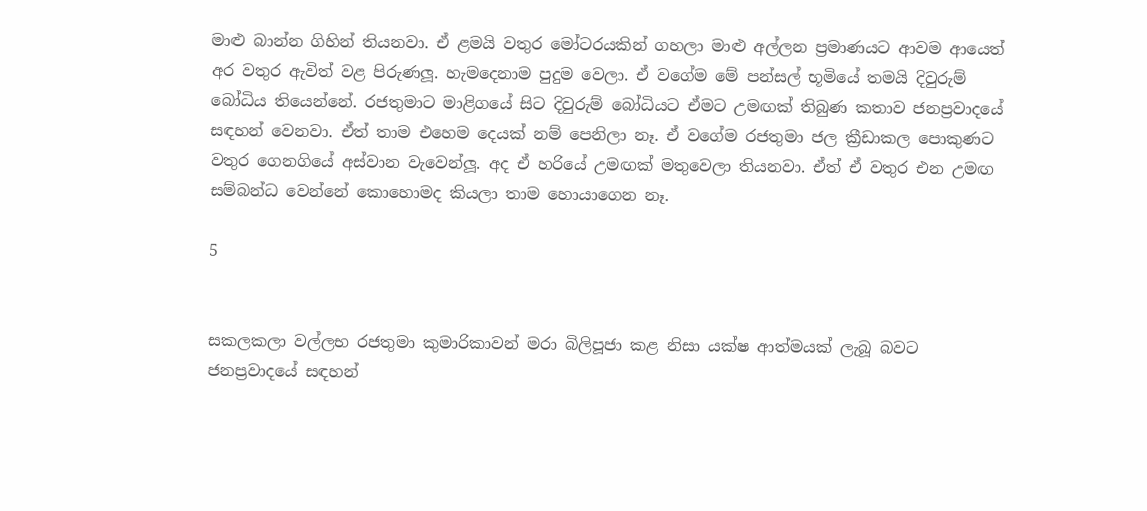මාළු බාන්න ගිහින් තියනවා. ඒ ළමයි වතුර මෝටරයකින් ගහලා මාළු අල්ලන ප්‍රමාණයට ආවම ආයෙත් අර වතුර ඇවිත් වළ පිරුණලූ. හැමදෙනාම පුදුම වෙලා. ඒ වගේම මේ පන්සල් භූමියේ තමයි දිවුරුම් බෝධිය තියෙන්නේ. රජතුමාට මාළිගයේ සිට දිවුරුම් බෝධියට ඒමට උමඟක් තිබුණ කතාව ජනප්‍රවාදයේ සඳහන් වෙනවා. ඒත් තාම එහෙම දෙයක් නම් පෙනිලා නෑ. ඒ වගේම රජතුමා ජල ක්‍රීඩාකල පොකුණට වතුර ගෙනගියේ අස්වාන වැවෙන්ලූ. අද ඒ හරියේ උමඟක් මතුවෙලා තියනවා. ඒත් ඒ වතුර එන උමඟ සම්බන්ධ වෙන්නේ කොහොමද කියලා තාම හොයාගෙන නෑ.

5


සකලකලා වල්ලභ රජතුමා කුමාරිකාවන් මරා බිලිපූජා කළ නිසා යක්ෂ ආත්මයක් ලැබූ බවට ජනප්‍රවාදයේ සඳහන්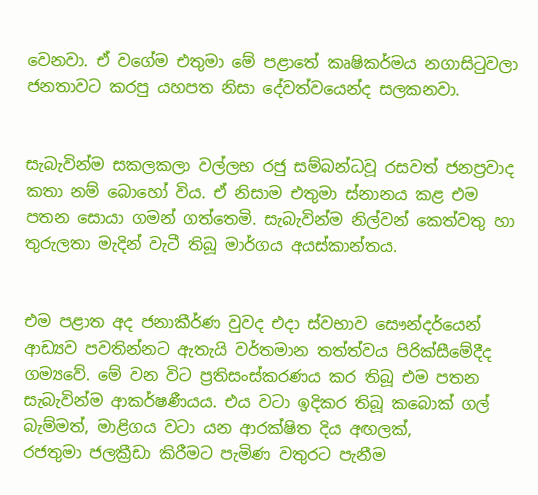වෙනවා. ඒ වගේම එතුමා මේ පළාතේ කෘෂිකර්මය නගාසිටුවලා ජනතාවට කරපු යහපත නිසා දේවත්වයෙන්ද සලකනවා.


සැබැවින්ම සකලකලා වල්ලභ රජු සම්බන්ධවූ රසවත් ජනප්‍රවාද කතා නම් බොහෝ විය. ඒ නිසාම එතුමා ස්නානය කළ එම පතන සොයා ගමන් ගත්තෙමි. සැබැවින්ම නිල්වන් කෙත්වතු හා තුරුලතා මැදින් වැටී තිබූ මාර්ගය අයස්කාන්තය.


එම පළාත අද ජනාකීර්ණ වුවද එදා ස්වභාව සෞන්දර්යෙන් ආඩ්‍යව පවතින්නට ඇතැයි වර්තමාන තත්ත්වය පිරික්සීමේදීද ගම්‍යවේ. මේ වන විට ප්‍රතිසංස්කරණය කර තිබූ එම පතන සැබැවින්ම ආකර්ෂණීයය. එය වටා ඉදිකර තිබූ කබොක් ගල් බැම්මත්, මාළිගය වටා යන ආරක්ෂිත දිය අඟලක්,
රජතුමා ජලක්‍රීඩා කිරීමට පැමිණ වතුරට පැනීම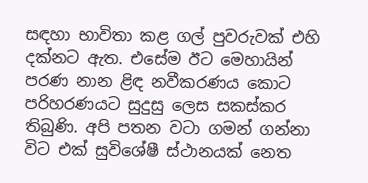සඳහා භාවිතා කළ ගල් පුවරුවක් එහි දක්නට ඇත. එසේම ඊට මෙහායින් පරණ නාන ළිඳ නවීකරණය කොට පරිහරණයට සුදුසු ලෙස සකස්කර තිබුණි. අපි පතන වටා ගමන් ගන්නා විට එක් සුවිශේෂී ස්ථානයක් නෙත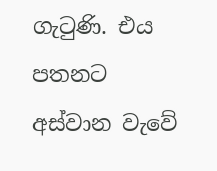ගැටුණි. එය පතනට අස්වාන වැවේ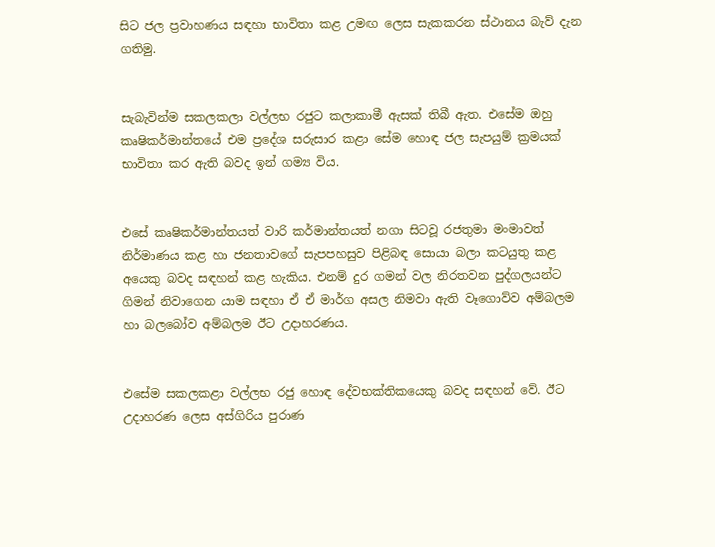සිට ජල ප්‍රවාහණය සඳහා භාවිතා කළ උමඟ ලෙස සැකකරන ස්ථානය බැව් දැන ගතිමු.


සැබැවින්ම සකලකලා වල්ලභ රජුට කලාකාමී ඇසක් තිබී ඇත. එසේම ඔහු කෘෂිකර්මාන්තයේ එම ප්‍රදේශ සරුසාර කළා සේම හොඳ ජල සැපයුම් ක්‍රමයක් භාවිතා කර ඇති බවද ඉන් ගම්‍ය විය.


එසේ කෘෂිකර්මාන්තයත් වාරි කර්මාන්තයත් නගා සිටවූ රජතුමා මංමාවත් නිර්මාණය කළ හා ජනතාවගේ සැපපහසුව පිළිබඳ සොයා බලා කටයුතු කළ අයෙකු බවද සඳහන් කළ හැකිය. එනම් දුර ගමන් වල නිරතවන පුද්ගලයන්ට ගිමන් නිවාගෙන යාම සඳහා ඒ ඒ මාර්ග අසල නිමවා ඇති වෑගොව්ව අම්බලම හා බලබෝව අම්බලම ඊට උදාහරණය.


එසේම සකලකළා වල්ලභ රජු හොඳ දේවභක්තිකයෙකු බවද සඳහන් වේ. ඊට උදාහරණ ලෙස අස්ගිරිය පුරාණ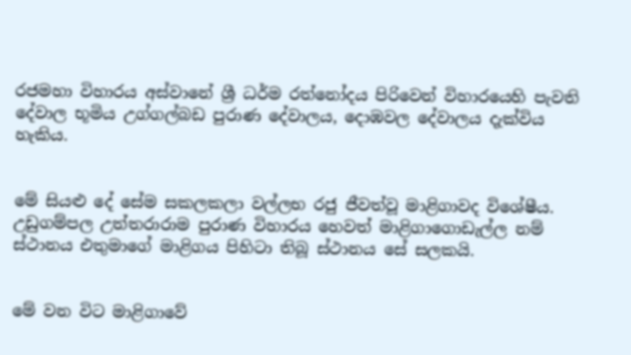රජමහා විහාරය අස්වානේ ශ්‍රී ධර්ම රත්නෝදය පිරිවෙන් විහාරයෙහි පැවති දේවාල භූමිය උග්ගල්බඩ පුරාණ දේවාලය, දොඹවල දේවාලය දැක්විය හැකිය.


මේ සියළු දේ සේම සකලකලා වල්ලභ රජු ජීවත්වූ මාළිගාවද විශේෂීය. උඩුගම්පල උත්තරාරාම පුරාණ විහාරය හෙවත් මාළිගාගොඩැල්ල නම් ස්ථානය එතුමාගේ මාළිගය පිහිටා තිබූ ස්ථානය සේ සලකයි.


මේ වන විට මාළිගාවේ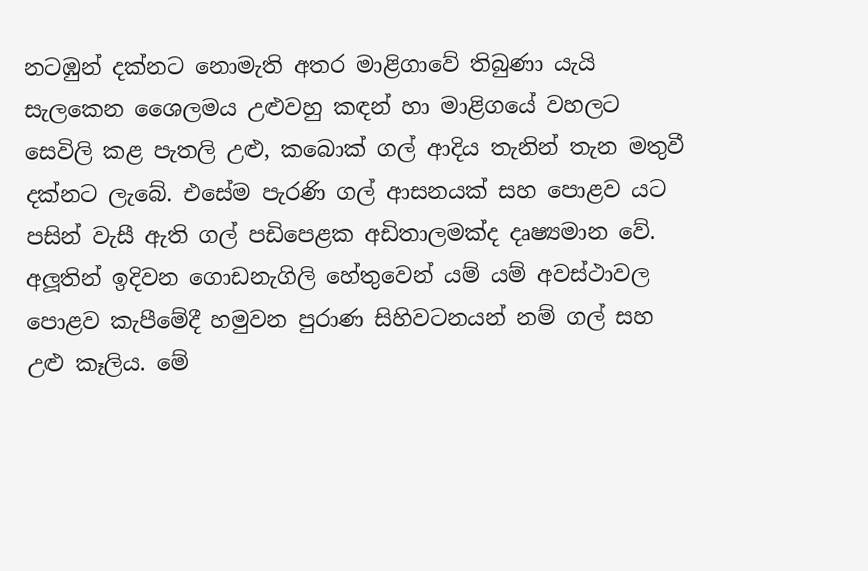නටඹුන් දක්නට නොමැති අතර මාළිගාවේ තිබුණා යැයි සැලකෙන ශෛලමය උළුවහු කඳන් හා මාළිගයේ වහලට සෙවිලි කළ පැතලි උළු, කබොක් ගල් ආදිය තැනින් තැන මතුවී දක්නට ලැබේ. එසේම පැරණි ගල් ආසනයක් සහ පොළව යට පසින් වැසී ඇති ගල් පඩිපෙළක අඩිතාලමක්ද දෘෂ්‍යමාන වේ. අලූතින් ඉදිවන ගොඩනැගිලි හේතුවෙන් යම් යම් අවස්ථාවල පොළව කැපීමේදී හමුවන පුරාණ සිහිවටනයන් නම් ගල් සහ උළු කෑලිය. මේ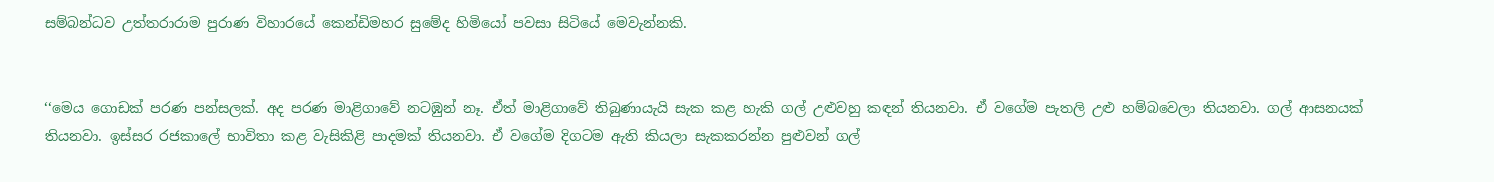සම්බන්ධව උත්තරාරාම පුරාණ විහාරයේ කෙන්ඩිමහර සුමේද හිමියෝ පවසා සිටියේ මෙවැන්නකි.


‘‘මෙය ගොඩක් පරණ පන්සලක්. අද පරණ මාළිගාවේ නටඹුන් නෑ. ඒත් මාළිගාවේ තිබුණායැයි සැක කළ හැකි ගල් උළුවහු කඳන් තියනවා. ඒ වගේම පැතලි උළු හම්බවෙලා තියනවා. ගල් ආසනයක් තියනවා. ඉස්සර රජකාලේ භාවිතා කළ වැසිකිළි පාදමක් තියනවා. ඒ වගේම දිගටම ඇති කියලා සැකකරන්න පුළුවන් ගල්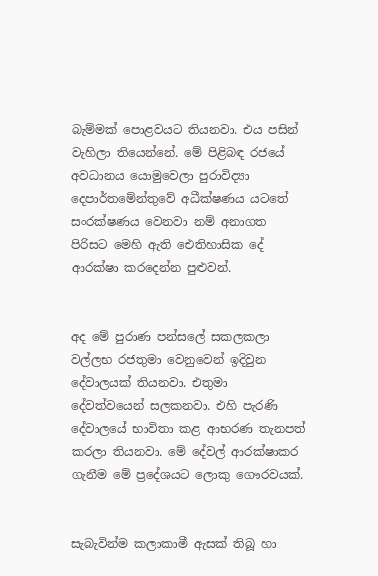බැම්මක් පොළවයට තියනවා. එය පසින් වැහිලා තියෙන්නේ. මේ පිළිබඳ රජයේ අවධානය යොමුවෙලා පුරාවිද්‍යා දෙපාර්තමේන්තුවේ අධීක්ෂණය යටතේ සංරක්ෂණය වෙනවා නම් අනාගත පිරිසට මෙහි ඇති ඓතිහාසික දේ ආරක්ෂා කරදෙන්න පුළුවන්.


අද මේ පුරාණ පන්සලේ සකලකලා වල්ලභ රජතුමා වෙනුවෙන් ඉදිවුන දේවාලයක් තියනවා. එතුමා දේවත්වයෙන් සලකනවා. එහි පැරණි දේවාලයේ භාවිතා කළ ආභරණ තැනපත් කරලා තියනවා. මේ දේවල් ආරක්ෂාකර ගැනීම මේ ප්‍රදේශයට ලොකු ගෞරවයක්.


සැබැවින්ම කලාකාමී ඇසක් තිබූ හා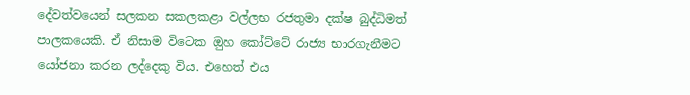දේවත්වයෙන් සලකන සකලකළා වල්ලභ රජතුමා දක්ෂ බුද්ධිමත් පාලකයෙකි. ඒ නිසාම විටෙක ඔුහ කෝට්ටේ රාජ්‍ය භාරගැනීමට යෝජනා කරන ලද්දෙකු විය. එහෙත් එය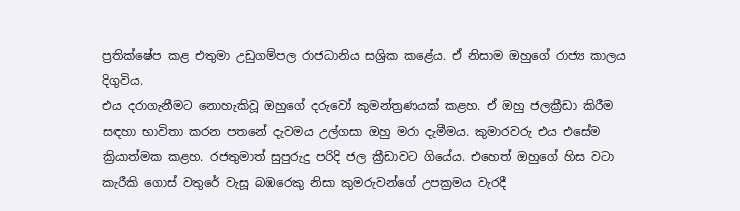ප්‍රතික්ෂේප කළ එතුමා උඩුගම්පල රාජධානිය සශ්‍රික කළේය. ඒ නිසාම ඔහුගේ රාජ්‍ය කාලය දිගුවිය.
එය දරාගැනීමට නොහැකිවූ ඔහුගේ දරුවෝ කුමන්ත්‍රණයක් කළහ. ඒ ඔහු ජලක්‍රීඩා කිරීම සඳහා භාවිතා කරන පතනේ දැවමය උල්ගසා ඔහු මරා දැමීමය. කුමාරවරු එය එසේම ක්‍රියාත්මක කළහ. රජතුමාත් සුපුරුදු පරිදි ජල ක්‍රීඩාවට ගියේය. එහෙත් ඔහුගේ හිස වටා කැරීකි ගොස් වතුරේ වැසූ බඹරෙකු නිසා කුමරුවන්ගේ උපක්‍රමය වැරදී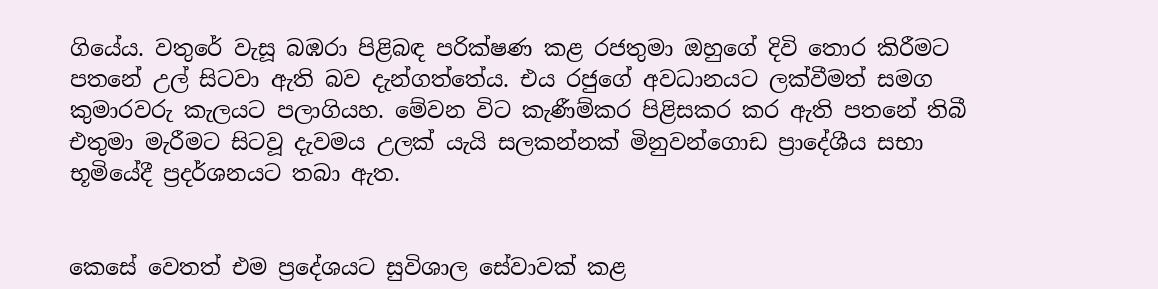ගියේය. වතුරේ වැසූ බඹරා පිළිබඳ පරික්ෂණ කළ රජතුමා ඔහුගේ දිවි තොර කිරීමට පතනේ උල් සිටවා ඇති බව දැන්ගත්තේය. එය රජුගේ අවධානයට ලක්වීමත් සමග කුමාරවරු කැලයට පලාගියහ. මේවන විට කැණීම්කර පිළිසකර කර ඇති පතනේ තිබී එතුමා මැරීමට සිටවූ දැවමය උලක් යැයි සලකන්නක් මිනුවන්ගොඩ ප්‍රාදේශීය සභා භූමියේදී ප්‍රදර්ශනයට තබා ඇත.


කෙසේ වෙතත් එම ප්‍රදේශයට සුවිශාල සේවාවක් කළ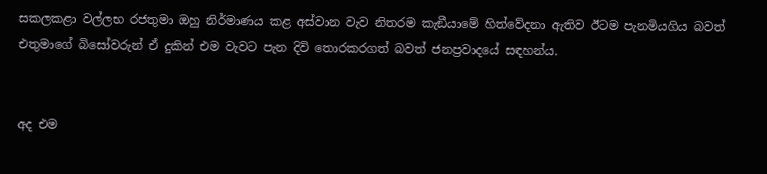සකලකළා වල්ලභ රජතුමා ඔහු නිර්මාණය කළ අස්වාන වැව නිතරම කැඞීයාමේ හිත්වේදනා ඇතිව ඊටම පැනමියගිය බවත් එතුමාගේ බිසෝවරුන් ඒ දුකින් එම වැවට පැන දිවි තොරකරගත් බවත් ජනප්‍රවාදයේ සඳහන්ය.


අද එම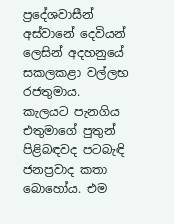ප්‍රදේශවාසීන් අස්වානේ දෙවියන් ලෙසින් අදහනුයේ සකලකළා වල්ලභ රජතුමාය.
කැලයට පැනගිය එතුමාගේ පුතුන් පිළිබඳවද පටබැඳි ජනප්‍රවාද කතා බොහෝය. එම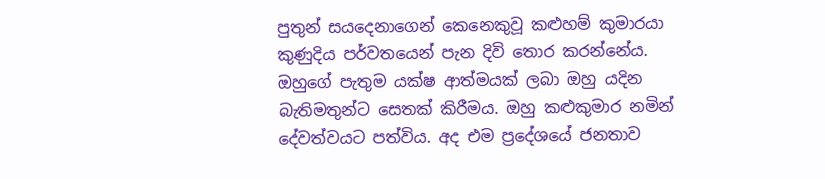පුතුන් සයදෙනාගෙන් කෙනෙකුවූ කළුහම් කුමාරයා කුණුදිය පර්වතයෙන් පැන දිවි තොර කරන්නේය. ඔහුගේ පැතුම යක්ෂ ආත්මයක් ලබා ඔහු යදින බැතිමතුන්ට සෙතක් කිරීමය. ඔහු කළුකුමාර නමින් දේවත්වයට පත්විය. අද එම ප්‍රදේශයේ ජනතාව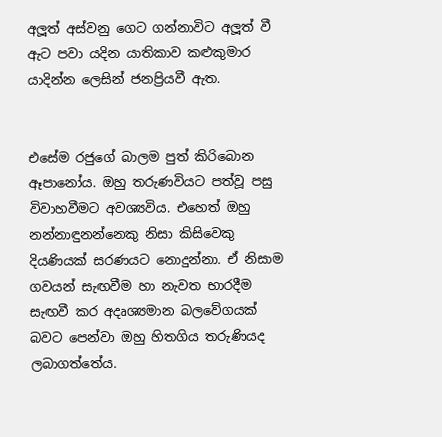අලූත් අස්වනු ගෙට ගන්නාවිට අලූත් වී ඇට පවා යදින යාතිකාව කළුකුමාර යාදින්න ලෙසින් ජනප්‍රියවී ඇත.


එසේම රජුගේ බාලම පුත් කිරිබොන ඈපානෝය. ඔහු තරුණවියට පත්වූ පසු විවාහවීමට අවශ්‍යවිය. එහෙත් ඔහු නන්නාඳුනන්නෙකු නිසා කිසිවෙකු දියණියක් සරණයට නොදුන්නා. ඒ නිසාම ගවයන් සැඟවීම හා නැවත භාරදීම සැඟවී කර අදෘශ්‍යමාන බලවේගයක් බවට පෙන්වා ඔහු හිතගිය තරුණියද ලබාගත්තේය.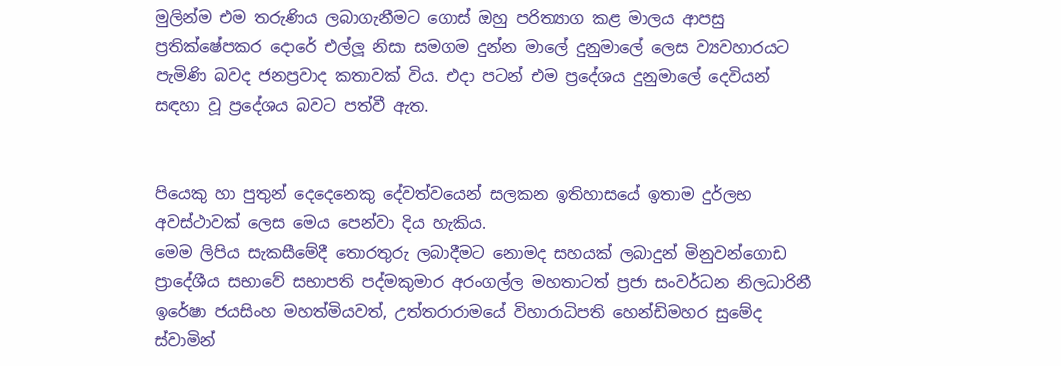මුලින්ම එම තරුණිය ලබාගැනීමට ගොස් ඔහු පරිත්‍යාග කළ මාලය ආපසු ප්‍රතික්ෂේපකර දොරේ එල්ලූ නිසා සමගම දුන්න මාලේ දුනුමාලේ ලෙස ව්‍යවහාරයට පැමිණි බවද ජනප්‍රවාද කතාවක් විය. එදා පටන් එම ප්‍රදේශය දුනුමාලේ දෙවියන් සඳහා වූ ප්‍රදේශය බවට පත්වී ඇත.


පියෙකු හා පුතුන් දෙදෙනෙකු දේවත්වයෙන් සලකන ඉතිහාසයේ ඉතාම දුර්ලභ අවස්ථාවක් ලෙස මෙය පෙන්වා දිය හැකිය.
මෙම ලිපිය සැකසීමේදී තොරතුරු ලබාදීමට නොමද සහයක් ලබාදුන් මිනුවන්ගොඩ ප්‍රාදේශීය සභාවේ සභාපති පද්මකුමාර අරංගල්ල මහතාටත් ප්‍රජා සංවර්ධන නිලධාරිනී ඉරේෂා ජයසිංහ මහත්මියවත්, උත්තරාරාමයේ විහාරාධිපති හෙන්ඩිමහර සුමේද ස්වාමින්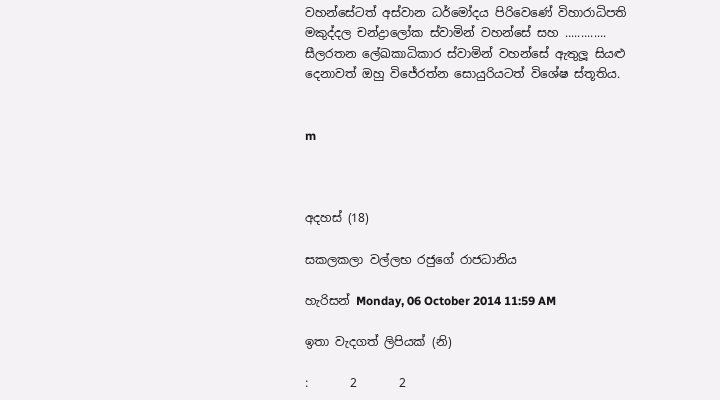වහන්සේටත් අස්වාන ධර්මෝදය පිරිවෙණේ විහාරාධිපති මකුද්දල චන්ද්‍රාලෝක ස්වාමින් වහන්සේ සහ ............. සීලරතන ලේඛකාධිකාර ස්වාමින් වහන්සේ ඇතුලූ සියළු දෙනාවත් ඔහු විජේරත්න සොයුරියටත් විශේෂ ස්තූතිය.


m



අදහස් (18)

සකලකලා වල්ලභ රජුගේ රාජධානිය

හැරිසන් Monday, 06 October 2014 11:59 AM

ඉතා වැදගත් ලිපියක් (නි)

:       2       2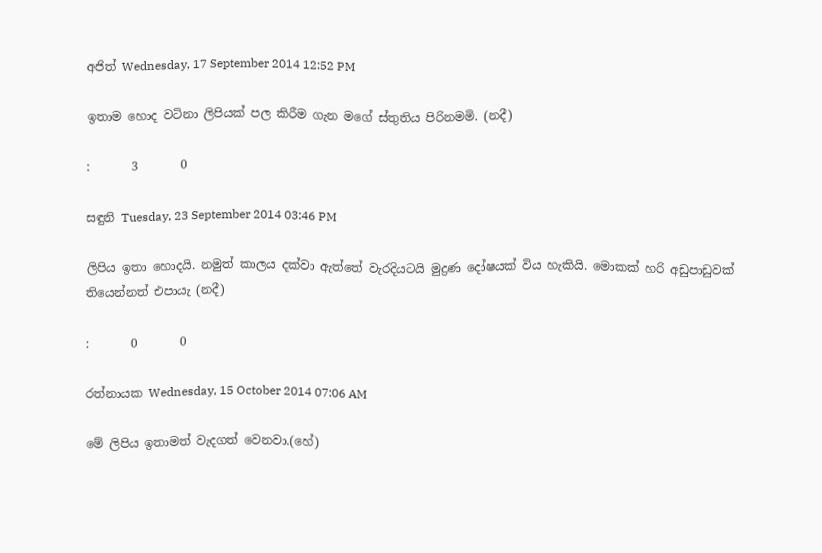අජිත් Wednesday, 17 September 2014 12:52 PM

ඉතාම හොද වටිනා ලිපියක් පල කිරීම ගැන මගේ ස්තුතිය පිරිනමමි. (නදී)

:       3       0

සඳුනි Tuesday, 23 September 2014 03:46 PM

ලිපිය ඉතා හොදයි. නමුත් කාලය දක්වා ඇත්තේ වැරදියටයි මුද්‍රණ දෝෂයක් විය හැකියි. මොකක් හරි අඩුපාඩුවක් තියෙන්නත් එපායැ (නදී)

:       0       0

රත්නායක Wednesday, 15 October 2014 07:06 AM

මේ ලිපිය ඉතාමත් වැදගත් වෙනවා.(හේ)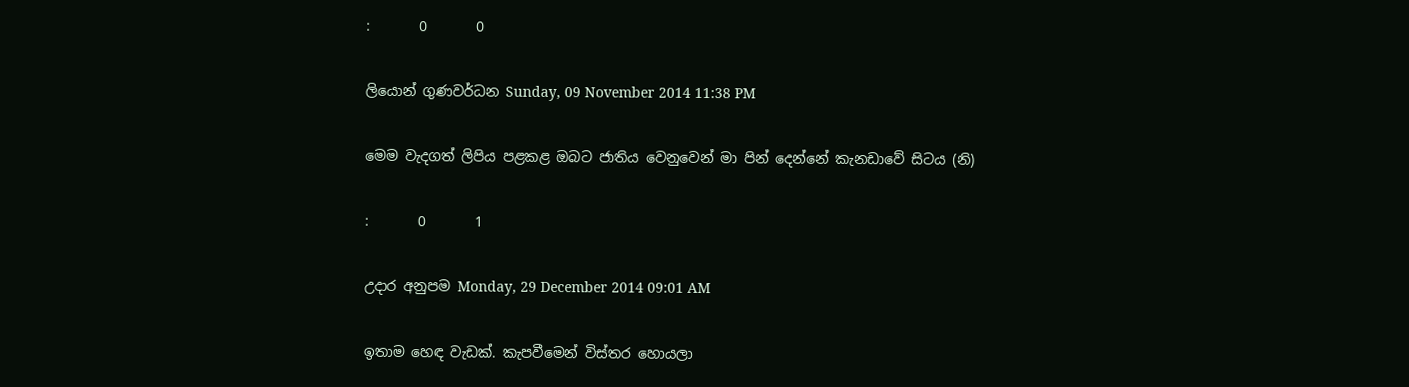:       0       0

ලියොන් ගුණවර්ධන Sunday, 09 November 2014 11:38 PM

මෙම වැදගත් ලිපිය පළකළ ඔබට ජාතිය වෙනුවෙන් මා පින් දෙන්නේ කැනඩාවේ සිටය (නි)

:       0       1

උදාර අනුපම Monday, 29 December 2014 09:01 AM

ඉතාම හෙඳ වැඩක්. කැපවීමෙන් විස්තර හොයලා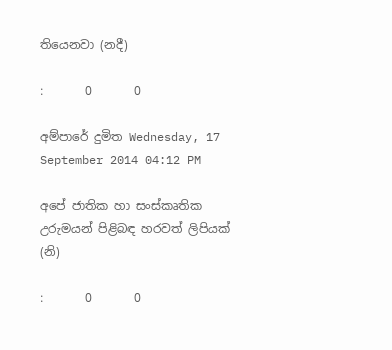තියෙනවා (නදී)

:       0       0

අම්පාරේ දුමිත Wednesday, 17 September 2014 04:12 PM

අපේ ජාතික හා සංස්කෘතික උරුමයන් පිළිබඳ හරවත් ලිපියක් (නි)

:       0       0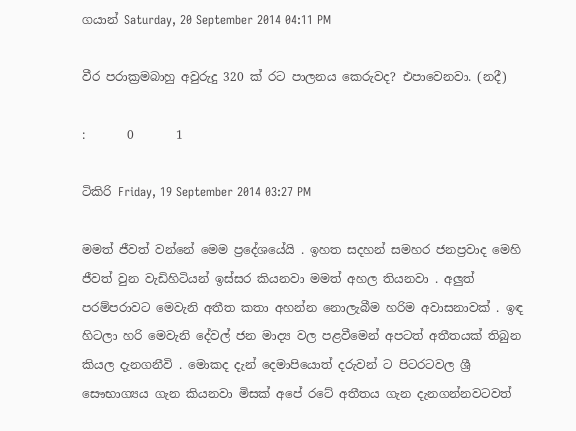ගයාන් Saturday, 20 September 2014 04:11 PM

වීර පරාක්‍රමබාහු අවුරුදු 320 ක් රට පාලනය කෙරුවද? එපාවෙනවා. (නදී)

:       0       1

ටිකිරි Friday, 19 September 2014 03:27 PM

මමත් ජීවත් වන්නේ මෙම ප්‍රදේශයේයි . ඉහත සදහන් සමහර ජනප්‍රවාද මෙහි ජීවත් වුන වැඩිහිටියන් ඉස්සර කියනවා මමත් අහල තියනවා . අලුත් පරම්පරාවට මෙවැනි අතීත කතා අහන්න නොලැබීම හරිම අවාසනාවක් . ඉඳ හිටලා හරි මෙවැනි දේවල් ජන මාද්‍ය වල පළවීමෙන් අපටත් අතීතයක් තිබුන කියල දැනගනීවි . මොකද දැන් දෙමාපියොත් දරුවන් ට පිටරටවල ශ්‍රී සෞභාග්‍යය ගැන කියනවා මිසක් අපේ රටේ අතීතය ගැන දැනගන්නවටවත්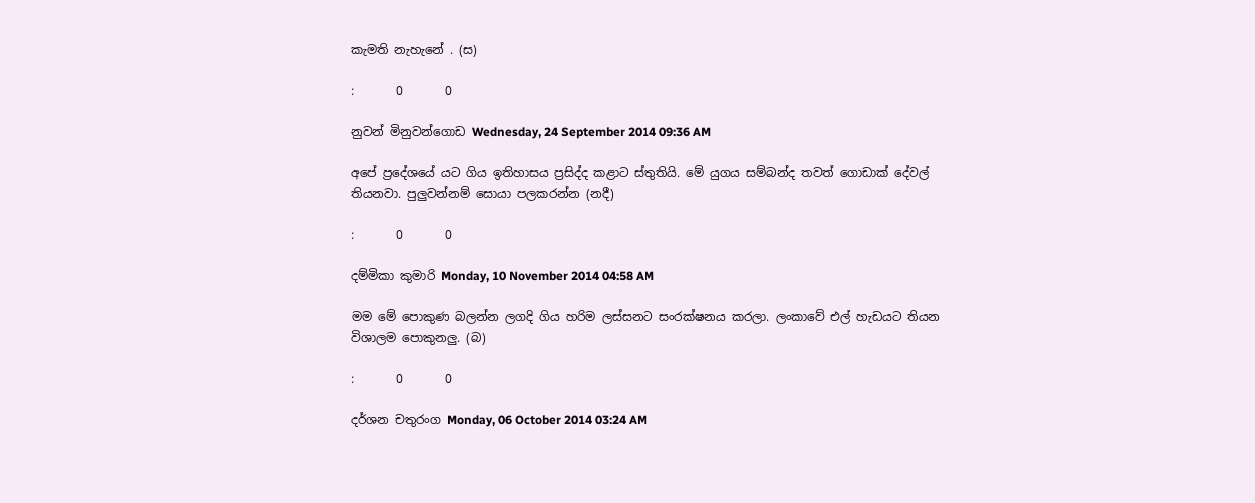කැමති නැහැනේ . (ස)

:       0       0

නුවන් මිනුවන්ගොඩ Wednesday, 24 September 2014 09:36 AM

අපේ ප්‍රදේශයේ යට ගිය ඉතිහාසය ප්‍රසිද්ද කළාට ස්තුතියි. මේ යුගය සම්බන්ද තවත් ගොඩාක් දේවල් තියනවා. පුලුවන්නම් සොයා පලකරන්න (නදී)

:       0       0

දම්මිකා කුමාරි Monday, 10 November 2014 04:58 AM

මම මේ පොකුණ බලන්න ලගදි ගිය හරිම ලස්සනට සංරක්ෂනය කරලා. ලංකාවේ එල් හැඩයට තියන විශාලම පොකුනලු. (බ)

:       0       0

දර්ශන චතුරංග Monday, 06 October 2014 03:24 AM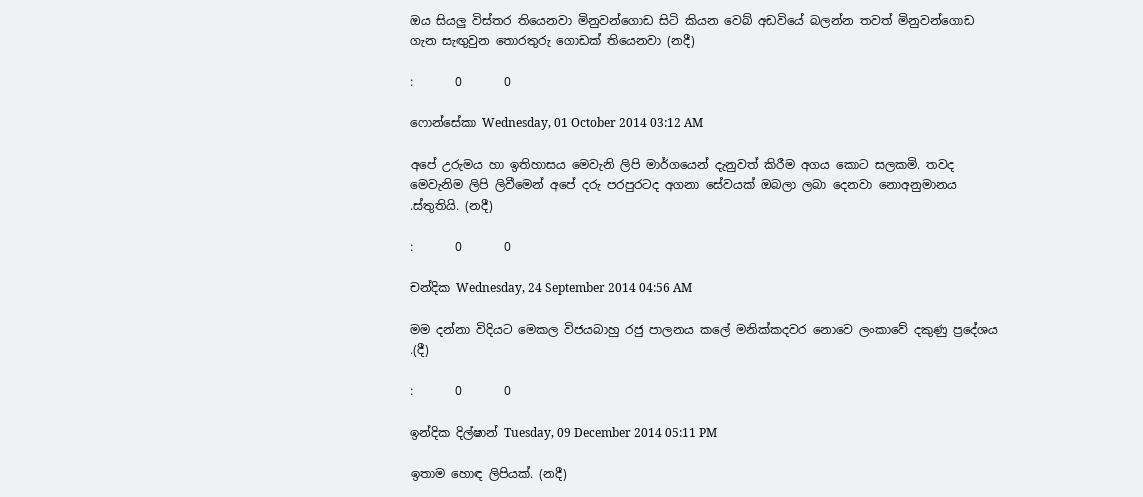ඔය සියලු විස්තර තියෙනවා මිනුවන්ගොඩ සිටි කියන වෙබ් අඩවියේ බලන්න තවත් මිනුවන්ගොඩ ගැන සැඟුවුන තොරතුරු ගොඩක් තියෙනවා (නදී)

:       0       0

ෆොන්සේකා Wednesday, 01 October 2014 03:12 AM

අපේ උරුමය හා ඉතිහාසය මෙවැනි ලිපි මාර්ගයෙන් දැනුවත් කිරීම අගය කොට සලකමි. තවද මෙවැනිම ලිපි ලිවීමෙන් අපේ දරු පරපුරටද අගනා සේවයක් ඔබලා ලබා දෙනවා නොඅනුමානය .ස්තුතියි. (නදී)

:       0       0

චන්දික Wednesday, 24 September 2014 04:56 AM

මම දන්නා විදියට මෙකල විජයබාහු රජු පාලනය කලේ මනික්කදවර නොවෙ ලංකාවේ දකුණු ප්‍රදේශය .(දී)

:       0       0

ඉන්දික දිල්ෂාන් Tuesday, 09 December 2014 05:11 PM

ඉතාම හොඳ ලිපියක්. (නදී)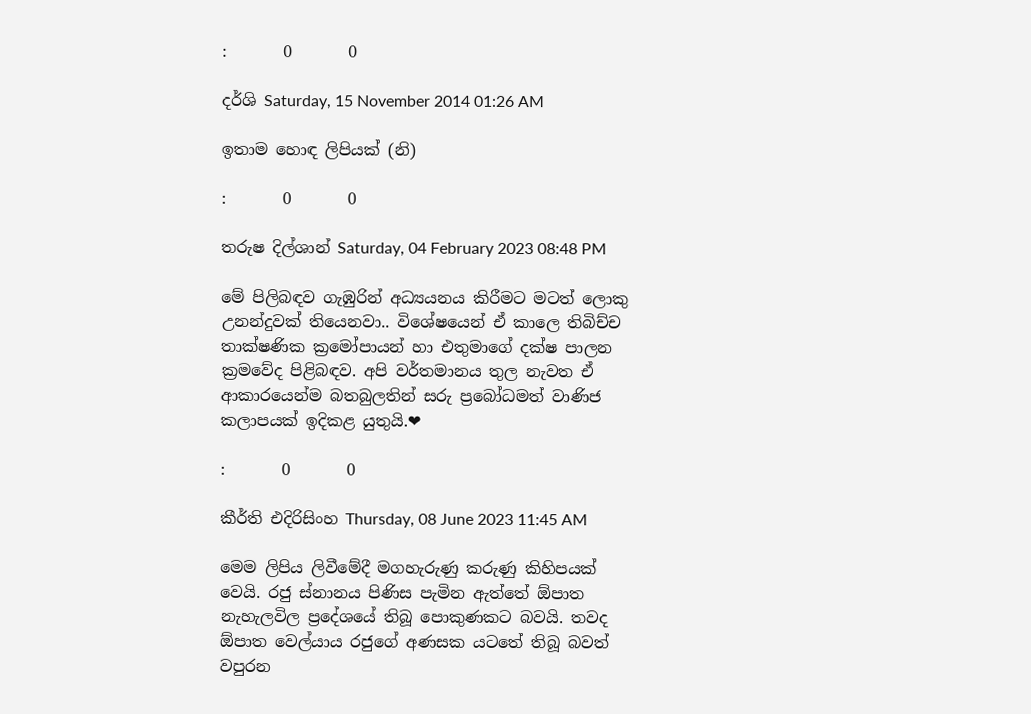:       0       0

දර්ශි Saturday, 15 November 2014 01:26 AM

ඉතාම හොඳ ලිපියක් (නි)

:       0       0

තරුෂ දිල්ශාන් Saturday, 04 February 2023 08:48 PM

මේ පිලිබඳව ගැඹුරින් අධ්‍යයනය කිරීමට මටත් ලොකු උනන්දුවක් තියෙනවා.. විශේෂයෙන් ඒ කාලෙ තිබිච්ච තාක්ෂණික ක්‍රමෝපායන් හා එතුමාගේ දක්ෂ පාලන ක්‍රමවේද පිළිබඳව. අපි වර්තමානය තුල නැවත ඒ ආකාරයෙන්ම බතබුලතින් සරු ප්‍රබෝධමත් වාණිජ කලාපයක් ඉදිකළ යුතුයි.❤

:       0       0

කීර්ති එදිරිසිංහ Thursday, 08 June 2023 11:45 AM

මෙම ලිපිය ලිවීමේදී මගහැරුණු කරුණු කිහිපයක් වෙයි. රජු ස්නානය පිණිස පැමින ඇත්තේ ඕපාත නැහැලවිල ප්‍රදේශයේ තිබූ පොකුණකට බවයි. තවද ඕපාත වෙල්යාය රජුගේ අණසක යටතේ තිබූ බවත් වපුරන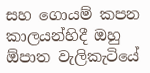සහ ගොයම් කපන කාලයන්හිදී ඔහු ඕපාත වැලිකැටියේ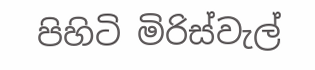පිහිටි මිරිස්වැල්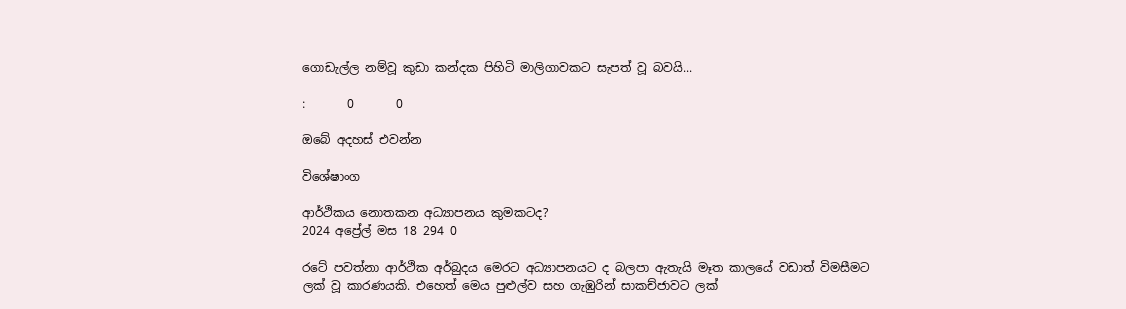ගොඩැල්ල නම්වූ කුඩා කන්දක පිහිටි මාලිගාවකට සැපත් වූ බවයි...

:       0       0

ඔබේ අදහස් එවන්න

විශේෂාංග

ආර්ථිකය නොතකන අධ්‍යාපනය කුමකටද?
2024 අප්‍රේල් මස 18 294 0

රටේ පවත්නා ආර්ථික අර්බුදය මෙරට අධ්‍යාපනයට ද බලපා ඇතැයි මෑත කාලයේ වඩාත් විමසීමට ලක් වූ කාරණයකි. එහෙත් මෙය පුළුල්ව සහ ගැඹුරින් සාකච්ජාවට ලක්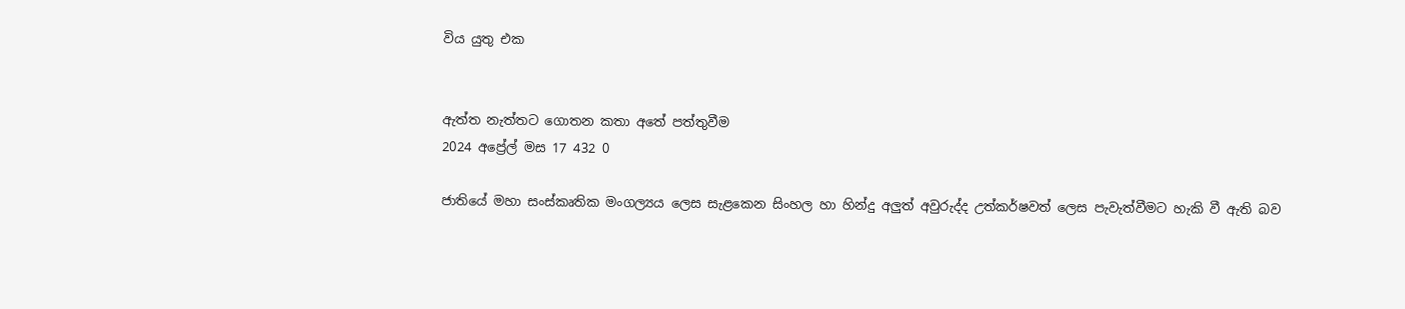විය යුතු එක


ඇත්ත නැත්තට ගොතන කතා අතේ පත්තුවීම
2024 අප්‍රේල් මස 17 432 0

ජාතියේ මහා සංස්කෘතික මංගල්‍යය ලෙස සැළකෙන සිංහල හා හින්දු අලුත් අවුරුද්ද උත්කර්ෂවත් ලෙස පැවැත්වීමට හැකි වී ඇති බව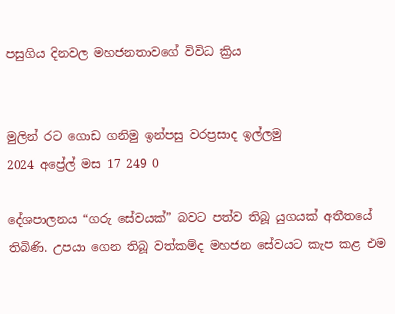පසුගිය දිනවල මහජනතාවගේ විවිධ ක්‍රිය


මුලින් රට ගොඩ ගනිමු ඉන්පසු වරප්‍රසාද ඉල්ලමු
2024 අප්‍රේල් මස 17 249 0

දේශපාලනය “ගරු සේවයක්” බවට පත්ව තිබූ යුගයක් අතීතයේ තිබිණි. උපයා ගෙන තිබූ වත්කම්ද මහජන සේවයට කැප කළ එම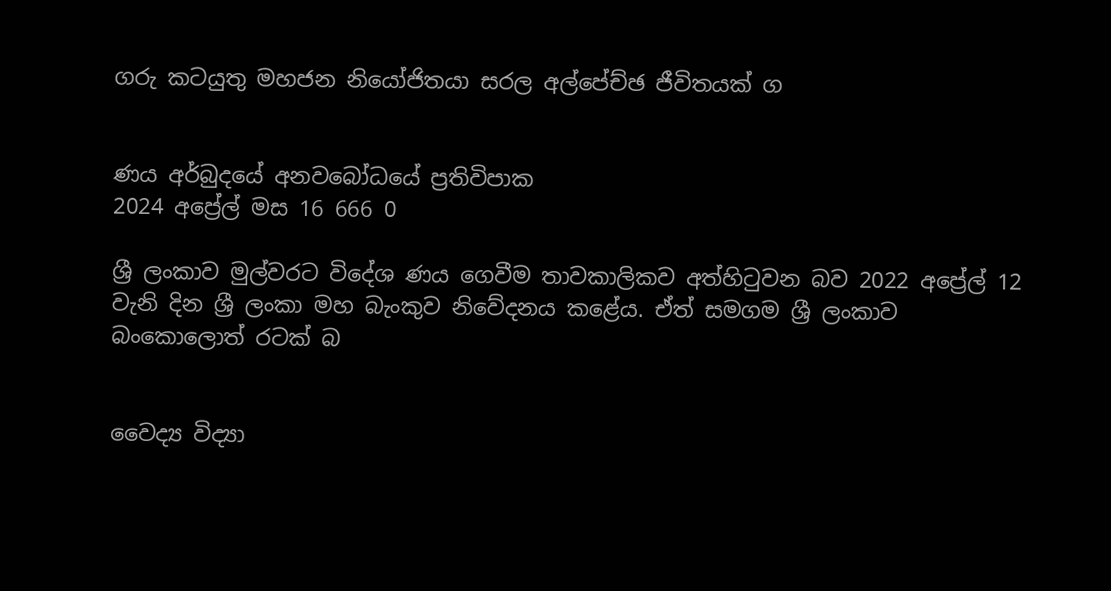ගරු කටයුතු මහජන නියෝජිතයා සරල අල්පේච්ඡ ජීවිතයක් ග


ණය අර්බුදයේ අනවබෝධයේ ප්‍රතිවිපාක
2024 අප්‍රේල් මස 16 666 0

ශ්‍රී ලංකාව මුල්වරට විදේශ ණය ගෙවීම තාවකාලිකව අත්හිටුවන බව 2022 අප්‍රේල් 12 වැනි දින ශ්‍රී ලංකා මහ බැංකුව නිවේදනය කළේය. ඒත් සමගම ශ්‍රී ලංකාව බංකොලොත් රටක් බ


වෛද්‍ය විද්‍යා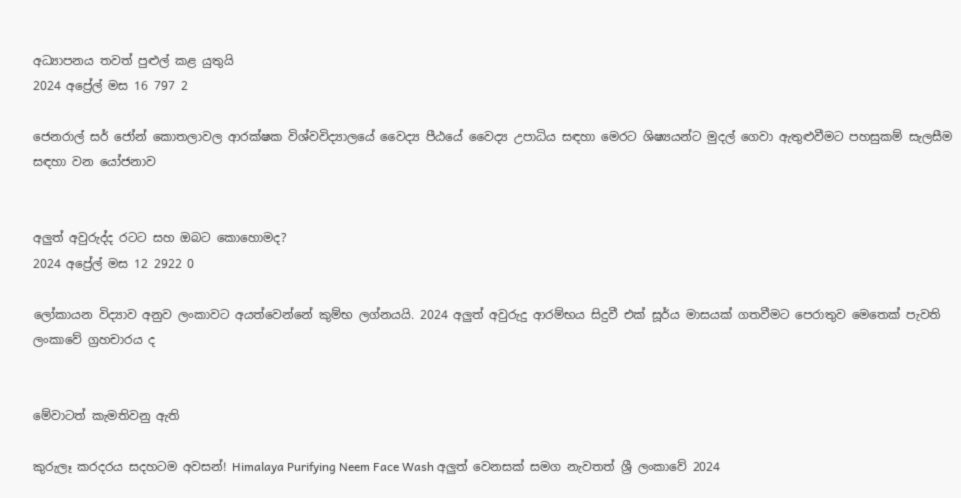අධ්‍යාපනය තවත් පුළුල් කළ යුතුයි
2024 අප්‍රේල් මස 16 797 2

ජෙනරාල් සර් ජෝන් කොතලාවල ආරක්ෂක විශ්වවිද්‍යාලයේ වෛද්‍ය පීඨයේ වෛද්‍ය උපාධිය සඳහා මෙරට ශිෂ්‍යයන්ට මුදල් ගෙවා ඇතුළුවීමට පහසුකම් සැලසීම සඳහා වන යෝජනාව


අලුත් අවුරුද්ද රටට සහ ඔබට කොහොමද?
2024 අප්‍රේල් මස 12 2922 0

ලෝකායන විද්‍යාව අනුව ලංකාවට අයත්වෙන්නේ කුම්භ ලග්නයයි. 2024 අලුත් අවුරුදු ආරම්භය සිදුවී එක් සූර්ය මාසයක් ගතවීමට පෙරාතුව මෙතෙක් පැවති ලංකාවේ ග්‍රහචාරය ද


මේවාටත් කැමතිවනු ඇති

කුරුලෑ කරදරය සදහටම අවසන්! Himalaya Purifying Neem Face Wash අලුත් වෙනසක් සමග නැවතත් ශ්‍රී ලංකාවේ 2024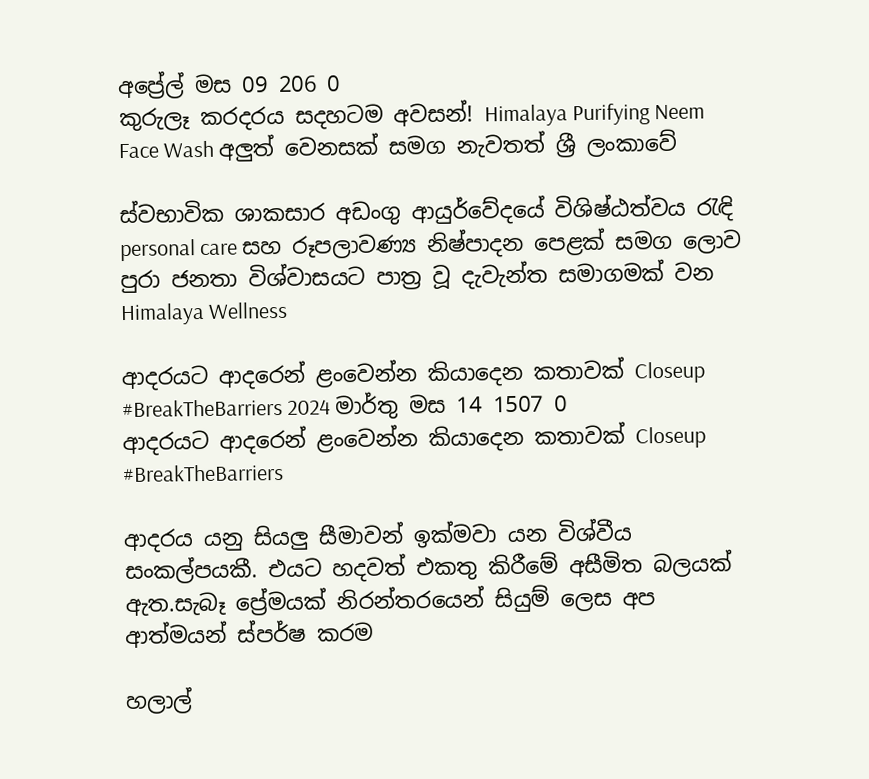අප්‍රේල් මස 09 206 0
කුරුලෑ කරදරය සදහටම අවසන්! Himalaya Purifying Neem Face Wash අලුත් වෙනසක් සමග නැවතත් ශ්‍රී ලංකාවේ

ස්වභාවික ශාකසාර අඩංගු ආයුර්වේදයේ විශිෂ්ඨත්වය රැඳි personal care සහ රූපලාවණ්‍ය නිෂ්පාදන පෙළක් සමග ලොව පුරා ජනතා විශ්වාසයට පාත්‍ර වූ දැවැන්ත සමාගමක් වන Himalaya Wellness

ආදරයට ආදරෙන් ළංවෙන්න කියාදෙන කතාවක් Closeup #BreakTheBarriers 2024 මාර්තු මස 14 1507 0
ආදරයට ආදරෙන් ළංවෙන්න කියාදෙන කතාවක් Closeup #BreakTheBarriers

ආදරය යනු සියලු සීමාවන් ඉක්මවා යන විශ්වීය සංකල්පයකී. එයට හදවත් එකතු කිරීමේ අසීමිත බලයක් ඇත.සැබෑ ප්‍රේමයක් නිරන්තරයෙන් සියුම් ලෙස අප ආත්මයන් ස්පර්ෂ කරම

හලාල්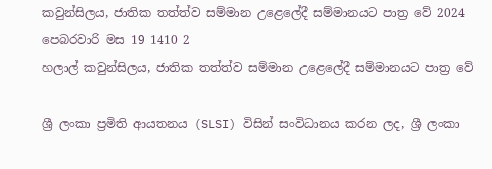කවුන්සිලය, ජාතික තත්ත්ව සම්මාන උළෙලේදී සම්මානයට පාත්‍ර වේ 2024 පෙබරවාරි මස 19 1410 2
හලාල් කවුන්සිලය, ජාතික තත්ත්ව සම්මාන උළෙලේදී සම්මානයට පාත්‍ර වේ

ශ්‍රී ලංකා ප්‍රමිති ආයතනය (SLSI) විසින් සංවිධානය කරන ලද, ශ්‍රී ලංකා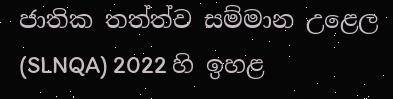ජාතික තත්ත්ව සම්මාන උළෙල (SLNQA) 2022 හි ඉහළ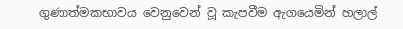ගුණාත්මකභාවය වෙනුවෙන් වූ කැපවීම ඇගයෙමින් හලාල්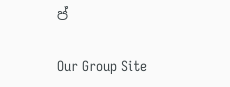ප්

Our Group Site